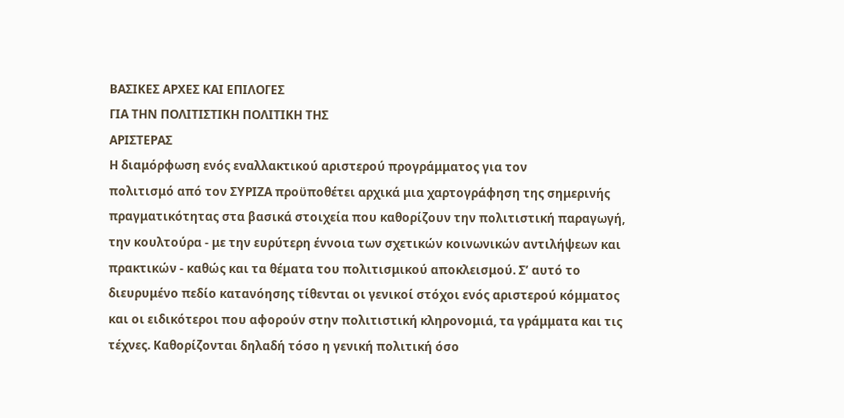ΒΑΣΙΚΕΣ ΑΡΧΕΣ ΚΑΙ ΕΠΙΛΟΓΕΣ
ΓΙΑ ΤΗΝ ΠΟΛΙΤΙΣΤΙΚΗ ΠΟΛΙΤΙΚΗ ΤΗΣ
ΑΡΙΣΤΕΡΑΣ
Η διαμόρφωση ενός εναλλακτικού αριστερού προγράμματος για τον
πολιτισμό από τον ΣΥΡΙΖΑ προϋποθέτει αρχικά μια χαρτογράφηση της σημερινής
πραγματικότητας στα βασικά στοιχεία που καθορίζουν την πολιτιστική παραγωγή,
την κουλτούρα - με την ευρύτερη έννοια των σχετικών κοινωνικών αντιλήψεων και
πρακτικών - καθώς και τα θέματα του πολιτισμικού αποκλεισμού. Σ’ αυτό το
διευρυμένο πεδίο κατανόησης τίθενται οι γενικοί στόχοι ενός αριστερού κόμματος
και οι ειδικότεροι που αφορούν στην πολιτιστική κληρονομιά, τα γράμματα και τις
τέχνες. Καθορίζονται δηλαδή τόσο η γενική πολιτική όσο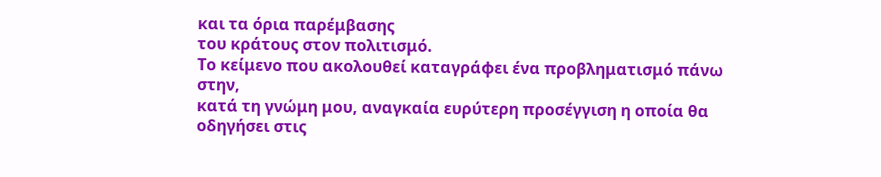και τα όρια παρέμβασης
του κράτους στον πολιτισμό.
Το κείμενο που ακολουθεί καταγράφει ένα προβληματισμό πάνω στην,
κατά τη γνώμη μου, αναγκαία ευρύτερη προσέγγιση η οποία θα οδηγήσει στις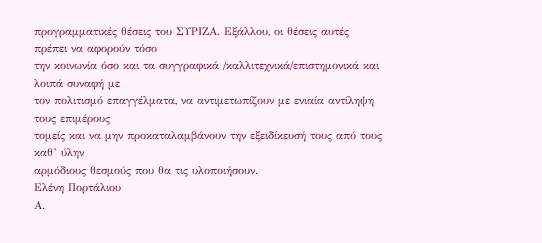προγραμματικές θέσεις του ΣΥΡΙΖΑ. Εξάλλου, οι θέσεις αυτές πρέπει να αφορούν τόσο
την κοινωνία όσο και τα συγγραφικά /καλλιτεχνικά/επιστημονικά και λοιπά συναφή με
τον πολιτισμό επαγγέλματα, να αντιμετωπίζουν με ενιαία αντίληψη τους επιμέρους
τομείς και να μην προκαταλαμβάνουν την εξειδίκευσή τους από τους καθ’ ύλην
αρμόδιους θεσμούς που θα τις υλοποιήσουν.
Ελένη Πορτάλιου
Α.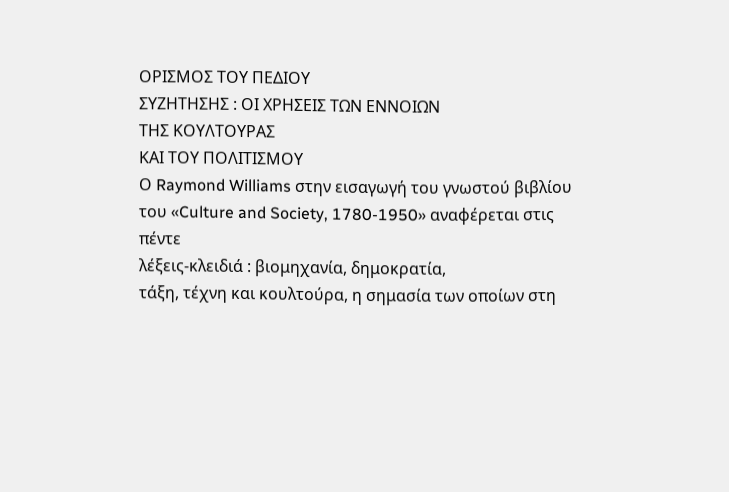ΟΡΙΣΜΟΣ ΤΟΥ ΠΕΔΙΟΥ
ΣΥΖΗΤΗΣΗΣ : ΟΙ ΧΡΗΣΕΙΣ ΤΩΝ ΕΝΝΟΙΩΝ
ΤΗΣ ΚΟΥΛΤΟΥΡΑΣ
ΚΑΙ ΤΟΥ ΠΟΛΙΤΙΣΜΟΥ
Ο Raymond Williams στην εισαγωγή του γνωστού βιβλίου του «Culture and Society, 1780-1950» αναφέρεται στις πέντε
λέξεις-κλειδιά : βιομηχανία, δημοκρατία,
τάξη, τέχνη και κουλτούρα, η σημασία των οποίων στη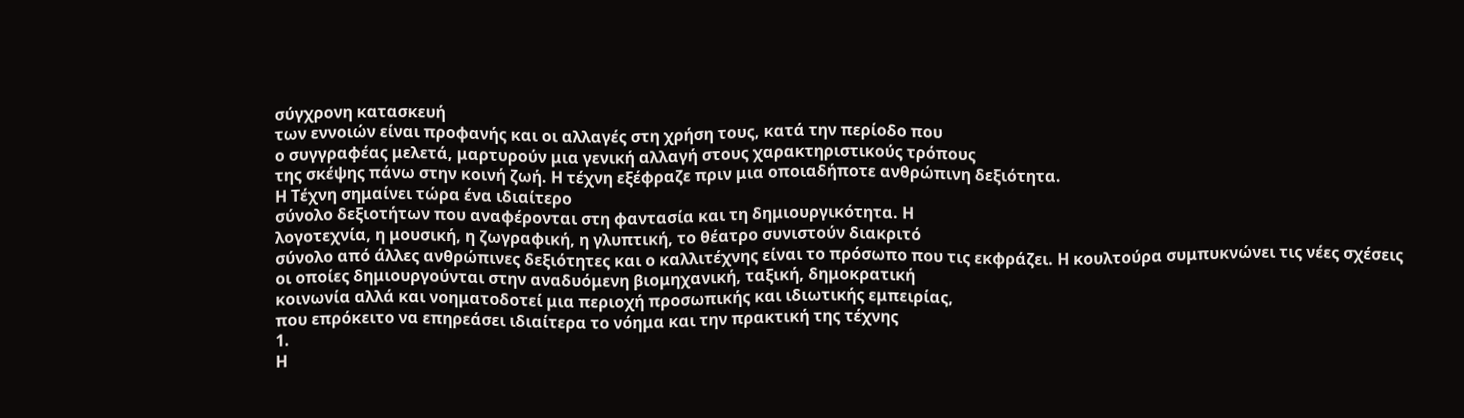σύγχρονη κατασκευή
των εννοιών είναι προφανής και οι αλλαγές στη χρήση τους, κατά την περίοδο που
ο συγγραφέας μελετά, μαρτυρούν μια γενική αλλαγή στους χαρακτηριστικούς τρόπους
της σκέψης πάνω στην κοινή ζωή. Η τέχνη εξέφραζε πριν μια οποιαδήποτε ανθρώπινη δεξιότητα.
Η Τέχνη σημαίνει τώρα ένα ιδιαίτερο
σύνολο δεξιοτήτων που αναφέρονται στη φαντασία και τη δημιουργικότητα. Η
λογοτεχνία, η μουσική, η ζωγραφική, η γλυπτική, το θέατρο συνιστούν διακριτό
σύνολο από άλλες ανθρώπινες δεξιότητες και ο καλλιτέχνης είναι το πρόσωπο που τις εκφράζει. Η κουλτούρα συμπυκνώνει τις νέες σχέσεις
οι οποίες δημιουργούνται στην αναδυόμενη βιομηχανική, ταξική, δημοκρατική
κοινωνία αλλά και νοηματοδοτεί μια περιοχή προσωπικής και ιδιωτικής εμπειρίας,
που επρόκειτο να επηρεάσει ιδιαίτερα το νόημα και την πρακτική της τέχνης
1.
Η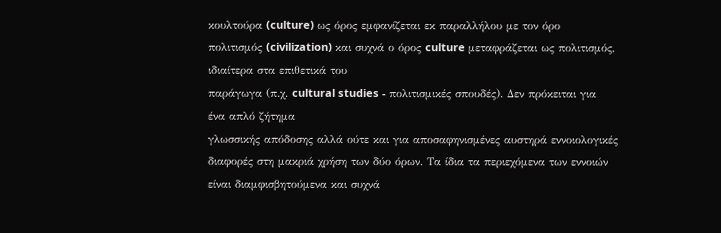κουλτούρα (culture) ως όρος εμφανίζεται εκ παραλλήλου με τον όρο πολιτισμός (civilization) και συχνά ο όρος culture μεταφράζεται ως πολιτισμός, ιδιαίτερα στα επιθετικά του
παράγωγα (π.χ. cultural studies - πολιτισμικές σπουδές). Δεν πρόκειται για ένα απλό ζήτημα
γλωσσικής απόδοσης αλλά ούτε και για αποσαφηνισμένες αυστηρά εννοιολογικές
διαφορές στη μακριά χρήση των δύο όρων. Τα ίδια τα περιεχόμενα των εννοιών είναι διαμφισβητούμενα και συχνά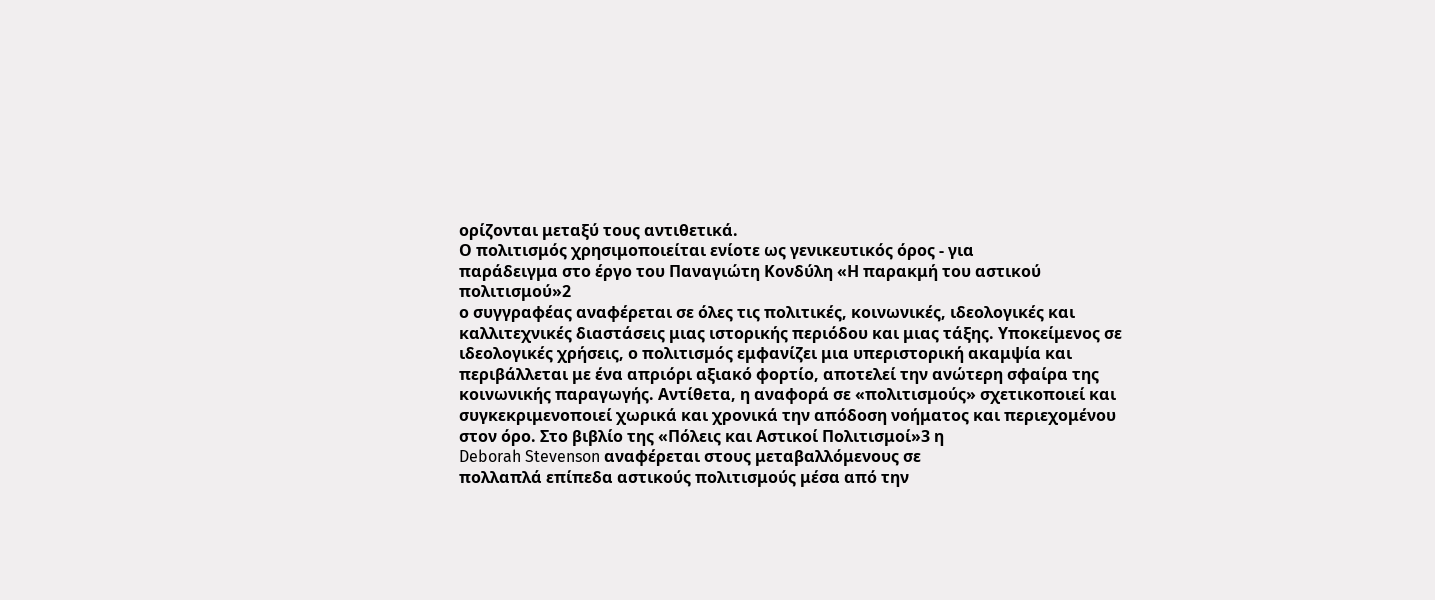ορίζονται μεταξύ τους αντιθετικά.
Ο πολιτισμός χρησιμοποιείται ενίοτε ως γενικευτικός όρος - για
παράδειγμα στο έργο του Παναγιώτη Κονδύλη «Η παρακμή του αστικού πολιτισμού»2
ο συγγραφέας αναφέρεται σε όλες τις πολιτικές, κοινωνικές, ιδεολογικές και
καλλιτεχνικές διαστάσεις μιας ιστορικής περιόδου και μιας τάξης. Υποκείμενος σε
ιδεολογικές χρήσεις, ο πολιτισμός εμφανίζει μια υπεριστορική ακαμψία και
περιβάλλεται με ένα απριόρι αξιακό φορτίο, αποτελεί την ανώτερη σφαίρα της
κοινωνικής παραγωγής. Αντίθετα, η αναφορά σε «πολιτισμούς» σχετικοποιεί και
συγκεκριμενοποιεί χωρικά και χρονικά την απόδοση νοήματος και περιεχομένου στον όρο. Στο βιβλίο της «Πόλεις και Αστικοί Πολιτισμοί»3 η
Deborah Stevenson αναφέρεται στους μεταβαλλόμενους σε
πολλαπλά επίπεδα αστικούς πολιτισμούς μέσα από την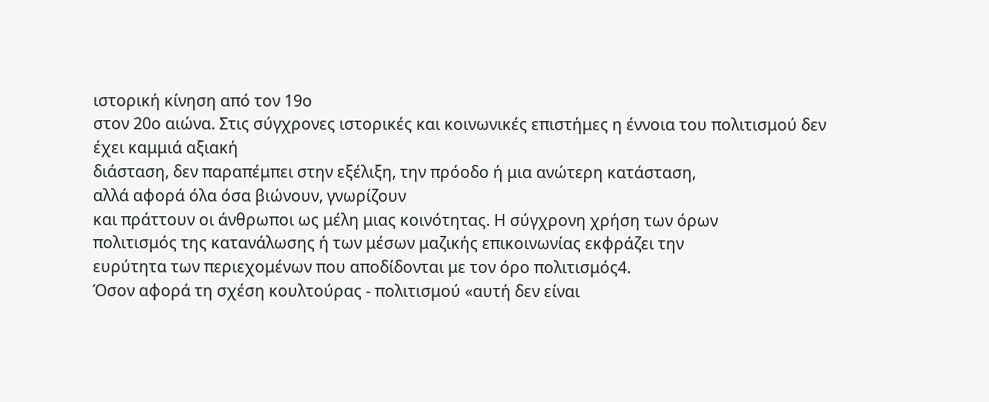ιστορική κίνηση από τον 19ο
στον 20ο αιώνα. Στις σύγχρονες ιστορικές και κοινωνικές επιστήμες η έννοια του πολιτισμού δεν έχει καμμιά αξιακή
διάσταση, δεν παραπέμπει στην εξέλιξη, την πρόοδο ή μια ανώτερη κατάσταση,
αλλά αφορά όλα όσα βιώνουν, γνωρίζουν
και πράττουν οι άνθρωποι ως μέλη μιας κοινότητας. Η σύγχρονη χρήση των όρων
πολιτισμός της κατανάλωσης ή των μέσων μαζικής επικοινωνίας εκφράζει την
ευρύτητα των περιεχομένων που αποδίδονται με τον όρο πολιτισμός4.
Όσον αφορά τη σχέση κουλτούρας - πολιτισμού «αυτή δεν είναι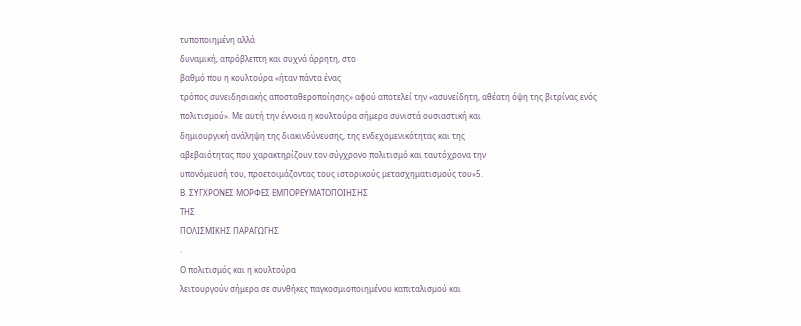τυποποιημένη αλλά
δυναμική, απρόβλεπτη και συχνά άρρητη, στο
βαθμό που η κουλτούρα «ήταν πάντα ένας
τρόπος συνειδησιακής αποσταθεροποίησης» αφού αποτελεί την «ασυνείδητη, αθέατη όψη της βιτρίνας ενός
πολιτισμού». Με αυτή την έννοια η κουλτούρα σήμερα συνιστά ουσιαστική και
δημιουργική ανάληψη της διακινδύνευσης, της ενδεχομενικότητας και της
αβεβαιότητας που χαρακτηρίζουν τον σύγχρονο πολιτισμό και ταυτόχρονα την
υπονόμευσή του, προετοιμάζοντας τους ιστορικούς μετασχηματισμούς του»5.
Β. ΣΥΓΧΡΟΝΕΣ ΜΟΡΦΕΣ ΕΜΠΟΡΕΥΜΑΤΟΠΟΙΗΣΗΣ
ΤΗΣ
ΠΟΛΙΣΜΙΚΗΣ ΠΑΡΑΓΩΓΗΣ
·
Ο πολιτισμός και η κουλτούρα
λειτουργούν σήμερα σε συνθήκες παγκοσμιοποιημένου καπιταλισμού και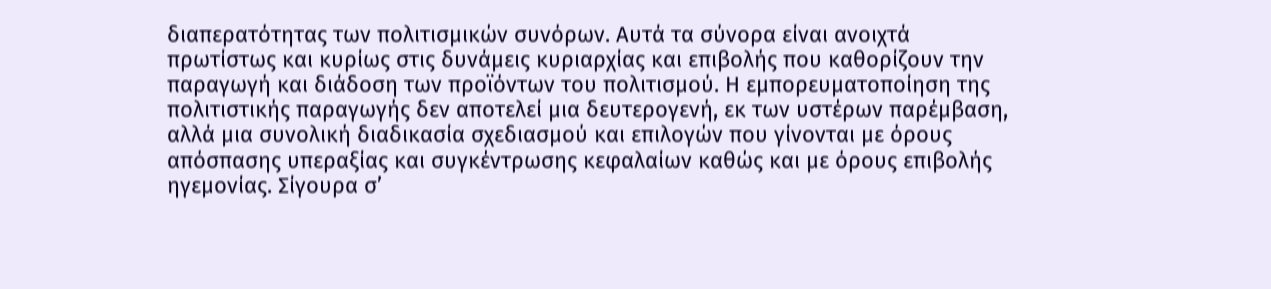διαπερατότητας των πολιτισμικών συνόρων. Αυτά τα σύνορα είναι ανοιχτά
πρωτίστως και κυρίως στις δυνάμεις κυριαρχίας και επιβολής που καθορίζουν την
παραγωγή και διάδοση των προϊόντων του πολιτισμού. Η εμπορευματοποίηση της
πολιτιστικής παραγωγής δεν αποτελεί μια δευτερογενή, εκ των υστέρων παρέμβαση,
αλλά μια συνολική διαδικασία σχεδιασμού και επιλογών που γίνονται με όρους
απόσπασης υπεραξίας και συγκέντρωσης κεφαλαίων καθώς και με όρους επιβολής
ηγεμονίας. Σίγουρα σ’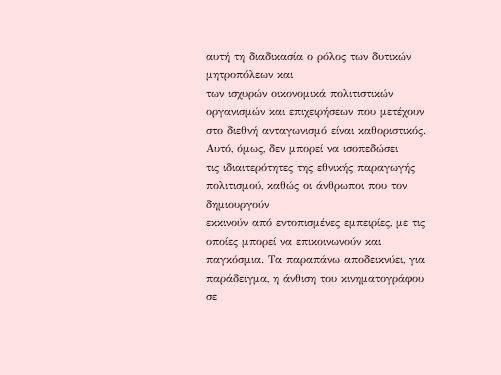αυτή τη διαδικασία ο ρόλος των δυτικών μητροπόλεων και
των ισχυρών οικονομικά πολιτιστικών οργανισμών και επιχειρήσεων που μετέχουν
στο διεθνή ανταγωνισμό είναι καθοριστικός. Αυτό, όμως, δεν μπορεί να ισοπεδώσει
τις ιδιαιτερότητες της εθνικής παραγωγής πολιτισμού, καθώς οι άνθρωποι που τον δημιουργούν
εκκινούν από εντοπισμένες εμπειρίες, με τις οποίες μπορεί να επικοινωνούν και
παγκόσμια. Τα παραπάνω αποδεικνύει, για παράδειγμα, η άνθιση του κινηματογράφου
σε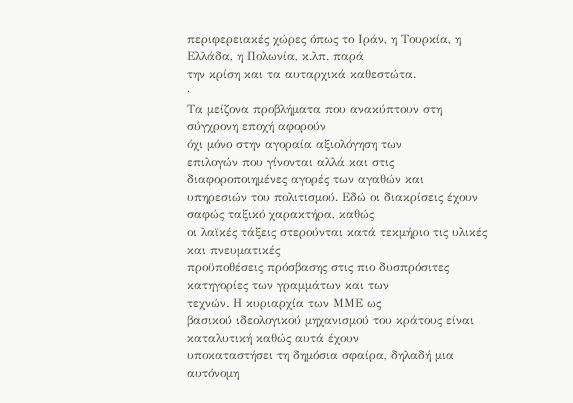περιφερειακές χώρες όπως το Ιράν, η Τουρκία, η Ελλάδα, η Πολωνία, κ.λπ. παρά
την κρίση και τα αυταρχικά καθεστώτα.
·
Τα μείζονα προβλήματα που ανακύπτουν στη σύγχρονη εποχή αφορούν
όχι μόνο στην αγοραία αξιολόγηση των
επιλογών που γίνονται αλλά και στις διαφοροποιημένες αγορές των αγαθών και
υπηρεσιών του πολιτισμού. Εδώ οι διακρίσεις έχουν σαφώς ταξικό χαρακτήρα, καθώς
οι λαϊκές τάξεις στερούνται κατά τεκμήριο τις υλικές και πνευματικές
προϋποθέσεις πρόσβασης στις πιο δυσπρόσιτες κατηγορίες των γραμμάτων και των
τεχνών. Η κυριαρχία των ΜΜΕ ως
βασικού ιδεολογικού μηχανισμού του κράτους είναι καταλυτική καθώς αυτά έχουν
υποκαταστήσει τη δημόσια σφαίρα, δηλαδή μια αυτόνομη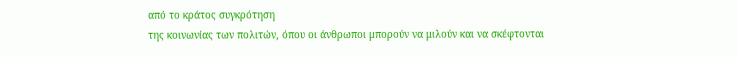από το κράτος συγκρότηση
της κοινωνίας των πολιτών, όπου οι άνθρωποι μπορούν να μιλούν και να σκέφτονται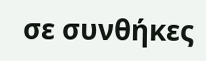σε συνθήκες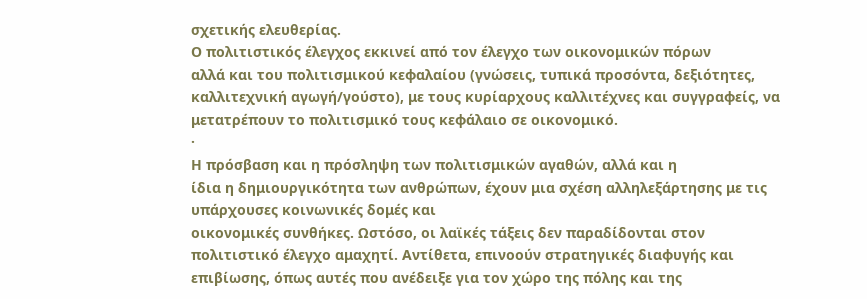σχετικής ελευθερίας.
Ο πολιτιστικός έλεγχος εκκινεί από τον έλεγχο των οικονομικών πόρων
αλλά και του πολιτισμικού κεφαλαίου (γνώσεις, τυπικά προσόντα, δεξιότητες,
καλλιτεχνική αγωγή/γούστο), με τους κυρίαρχους καλλιτέχνες και συγγραφείς, να
μετατρέπουν το πολιτισμικό τους κεφάλαιο σε οικονομικό.
·
Η πρόσβαση και η πρόσληψη των πολιτισμικών αγαθών, αλλά και η
ίδια η δημιουργικότητα των ανθρώπων, έχουν μια σχέση αλληλεξάρτησης με τις
υπάρχουσες κοινωνικές δομές και
οικονομικές συνθήκες. Ωστόσο, οι λαϊκές τάξεις δεν παραδίδονται στον
πολιτιστικό έλεγχο αμαχητί. Αντίθετα, επινοούν στρατηγικές διαφυγής και
επιβίωσης, όπως αυτές που ανέδειξε για τον χώρο της πόλης και της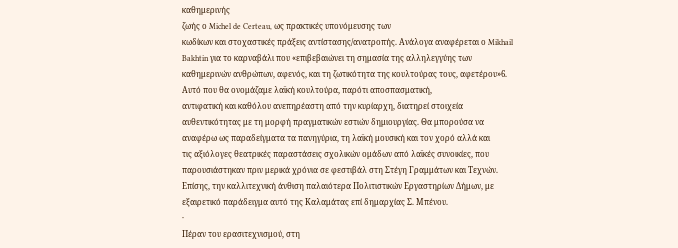καθημερινής
ζωής ο Michel de Certeau, ως πρακτικές υπονόμευσης των
κωδίκων και στοχαστικές πράξεις αντίστασης/ανατροπής. Ανάλογα αναφέρεται ο Mikhail
Bakhtin για το καρναβάλι που «επιβεβαιώνει τη σημασία της αλληλεγγύης των
καθημερινών ανθρώπων, αφενός, και τη ζωτικότητα της κουλτούρας τους, αφετέρου»6.
Αυτό που θα ονομάζαμε λαϊκή κουλτούρα, παρότι αποσπασματική,
αντιφατική και καθόλου ανεπηρέαστη από την κυρίαρχη, διατηρεί στοιχεία
αυθεντικότητας με τη μορφή πραγματικών εστιών δημιουργίας. Θα μπορούσα να
αναφέρω ως παραδείγματα τα πανηγύρια, τη λαϊκή μουσική και τον χορό αλλά και
τις αξιόλογες θεατρικές παραστάσεις σχολικών ομάδων από λαϊκές συνοικίες, που
παρουσιάστηκαν πριν μερικά χρόνια σε φεστιβάλ στη Στέγη Γραμμάτων και Τεχνών.
Επίσης, την καλλιτεχνική άνθιση παλαιότερα Πολιτιστικών Εργαστηρίων Δήμων, με
εξαιρετικό παράδειγμα αυτό της Καλαμάτας επί δημαρχίας Σ. Μπένου.
·
Πέραν του ερασιτεχνισμού, στη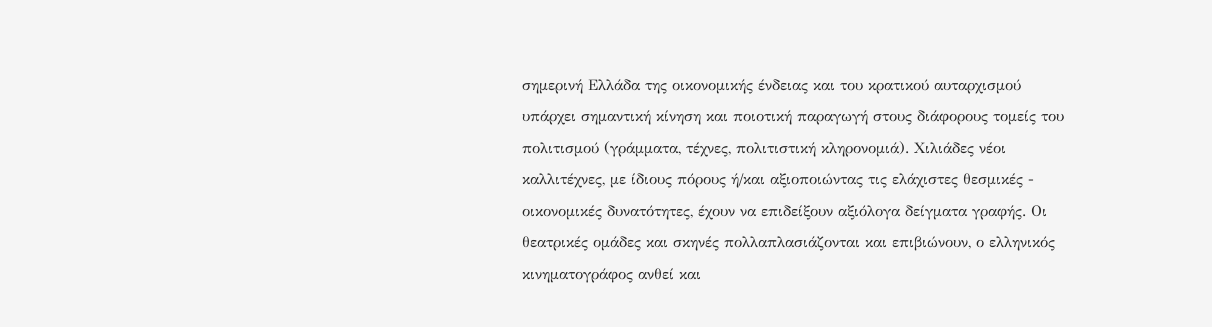σημερινή Ελλάδα της οικονομικής ένδειας και του κρατικού αυταρχισμού
υπάρχει σημαντική κίνηση και ποιοτική παραγωγή στους διάφορους τομείς του
πολιτισμού (γράμματα, τέχνες, πολιτιστική κληρονομιά). Χιλιάδες νέοι
καλλιτέχνες, με ίδιους πόρους ή/και αξιοποιώντας τις ελάχιστες θεσμικές -
οικονομικές δυνατότητες, έχουν να επιδείξουν αξιόλογα δείγματα γραφής. Οι
θεατρικές ομάδες και σκηνές πολλαπλασιάζονται και επιβιώνουν, ο ελληνικός
κινηματογράφος ανθεί και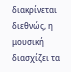διακρίνεται διεθνώς, η μουσική διασχίζει τα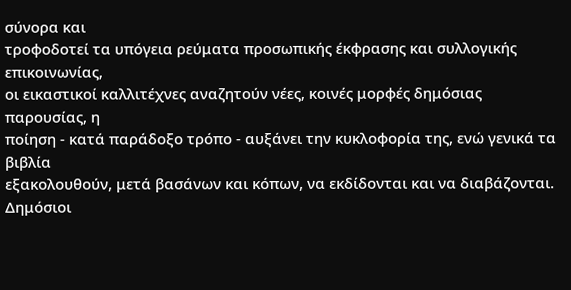σύνορα και
τροφοδοτεί τα υπόγεια ρεύματα προσωπικής έκφρασης και συλλογικής επικοινωνίας,
οι εικαστικοί καλλιτέχνες αναζητούν νέες, κοινές μορφές δημόσιας παρουσίας, η
ποίηση - κατά παράδοξο τρόπο - αυξάνει την κυκλοφορία της, ενώ γενικά τα βιβλία
εξακολουθούν, μετά βασάνων και κόπων, να εκδίδονται και να διαβάζονται.
Δημόσιοι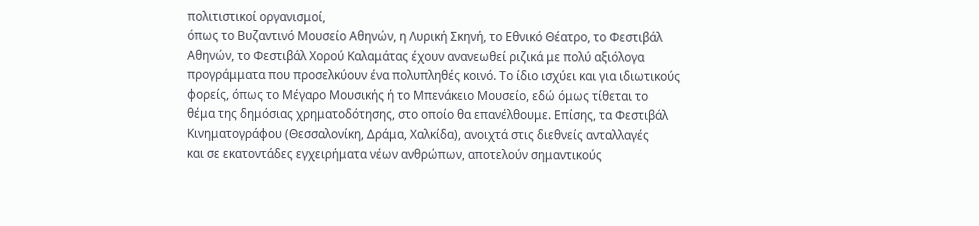πολιτιστικοί οργανισμοί,
όπως το Βυζαντινό Μουσείο Αθηνών, η Λυρική Σκηνή, το Εθνικό Θέατρο, το Φεστιβάλ
Αθηνών, το Φεστιβάλ Χορού Καλαμάτας έχουν ανανεωθεί ριζικά με πολύ αξιόλογα
προγράμματα που προσελκύουν ένα πολυπληθές κοινό. Το ίδιο ισχύει και για ιδιωτικούς
φορείς, όπως το Μέγαρο Μουσικής ή το Μπενάκειο Μουσείο, εδώ όμως τίθεται το
θέμα της δημόσιας χρηματοδότησης, στο οποίο θα επανέλθουμε. Επίσης, τα Φεστιβάλ
Κινηματογράφου (Θεσσαλονίκη, Δράμα, Χαλκίδα), ανοιχτά στις διεθνείς ανταλλαγές
και σε εκατοντάδες εγχειρήματα νέων ανθρώπων, αποτελούν σημαντικούς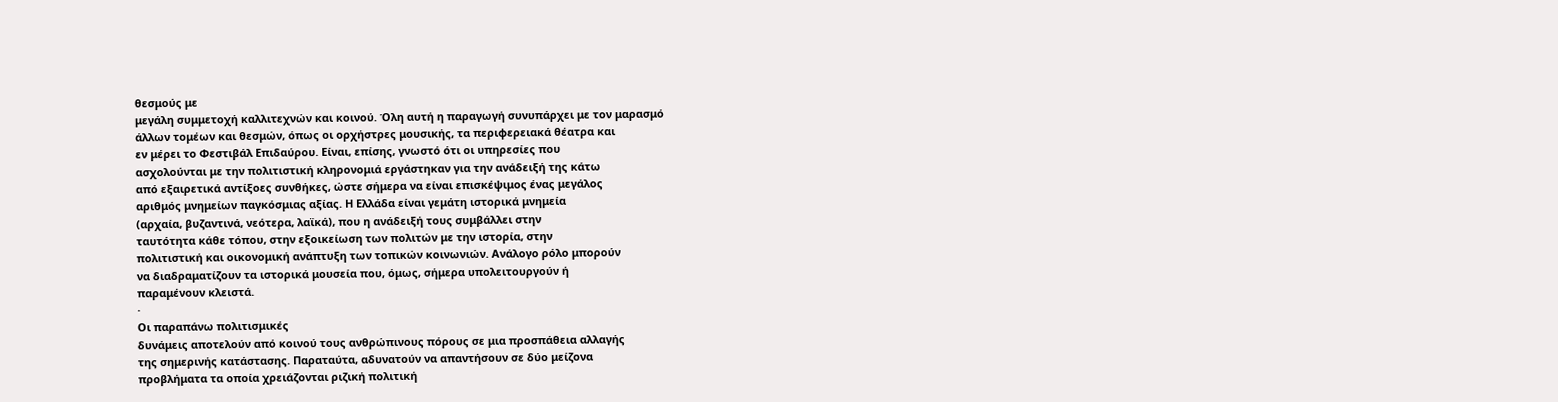θεσμούς με
μεγάλη συμμετοχή καλλιτεχνών και κοινού. Όλη αυτή η παραγωγή συνυπάρχει με τον μαρασμό
άλλων τομέων και θεσμών, όπως οι ορχήστρες μουσικής, τα περιφερειακά θέατρα και
εν μέρει το Φεστιβάλ Επιδαύρου. Είναι, επίσης, γνωστό ότι οι υπηρεσίες που
ασχολούνται με την πολιτιστική κληρονομιά εργάστηκαν για την ανάδειξή της κάτω
από εξαιρετικά αντίξοες συνθήκες, ώστε σήμερα να είναι επισκέψιμος ένας μεγάλος
αριθμός μνημείων παγκόσμιας αξίας. Η Ελλάδα είναι γεμάτη ιστορικά μνημεία
(αρχαία, βυζαντινά, νεότερα, λαϊκά), που η ανάδειξή τους συμβάλλει στην
ταυτότητα κάθε τόπου, στην εξοικείωση των πολιτών με την ιστορία, στην
πολιτιστική και οικονομική ανάπτυξη των τοπικών κοινωνιών. Ανάλογο ρόλο μπορούν
να διαδραματίζουν τα ιστορικά μουσεία που, όμως, σήμερα υπολειτουργούν ή
παραμένουν κλειστά.
·
Οι παραπάνω πολιτισμικές
δυνάμεις αποτελούν από κοινού τους ανθρώπινους πόρους σε μια προσπάθεια αλλαγής
της σημερινής κατάστασης. Παραταύτα, αδυνατούν να απαντήσουν σε δύο μείζονα
προβλήματα τα οποία χρειάζονται ριζική πολιτική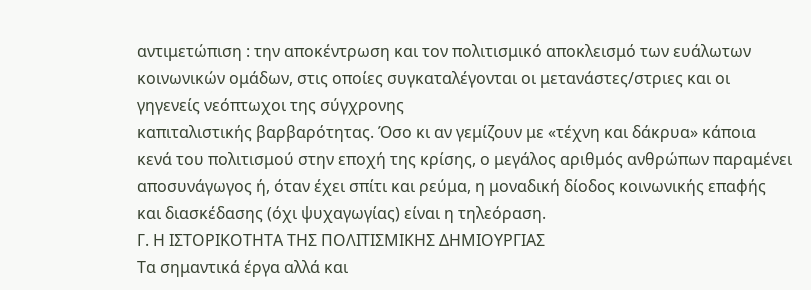αντιμετώπιση : την αποκέντρωση και τον πολιτισμικό αποκλεισμό των ευάλωτων
κοινωνικών ομάδων, στις οποίες συγκαταλέγονται οι μετανάστες/στριες και οι
γηγενείς νεόπτωχοι της σύγχρονης
καπιταλιστικής βαρβαρότητας. Όσο κι αν γεμίζουν με «τέχνη και δάκρυα» κάποια
κενά του πολιτισμού στην εποχή της κρίσης, ο μεγάλος αριθμός ανθρώπων παραμένει
αποσυνάγωγος ή, όταν έχει σπίτι και ρεύμα, η μοναδική δίοδος κοινωνικής επαφής
και διασκέδασης (όχι ψυχαγωγίας) είναι η τηλεόραση.
Γ. Η ΙΣΤΟΡΙΚΟΤΗΤΑ ΤΗΣ ΠΟΛΙΤΙΣΜΙΚΗΣ ΔΗΜΙΟΥΡΓΙΑΣ
Τα σημαντικά έργα αλλά και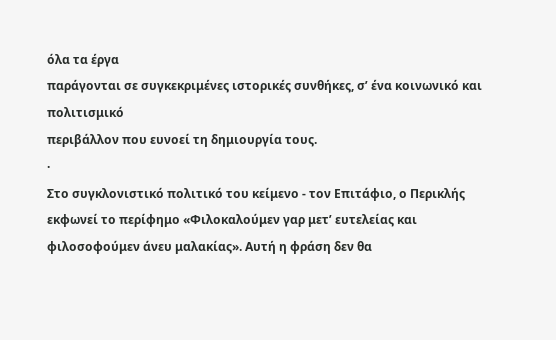όλα τα έργα
παράγονται σε συγκεκριμένες ιστορικές συνθήκες, σ’ ένα κοινωνικό και πολιτισμικό
περιβάλλον που ευνοεί τη δημιουργία τους.
·
Στο συγκλονιστικό πολιτικό του κείμενο - τον Επιτάφιο, ο Περικλής εκφωνεί το περίφημο «Φιλοκαλούμεν γαρ μετ’ ευτελείας και
φιλοσοφούμεν άνευ μαλακίας». Αυτή η φράση δεν θα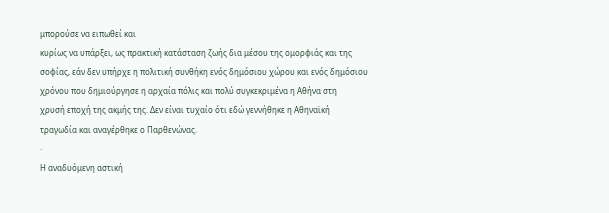μπορούσε να ειπωθεί και
κυρίως να υπάρξει, ως πρακτική κατάσταση ζωής δια μέσου της ομορφιάς και της
σοφίας, εάν δεν υπήρχε η πολιτική συνθήκη ενός δημόσιου χώρου και ενός δημόσιου
χρόνου που δημιούργησε η αρχαία πόλις και πολύ συγκεκριμένα η Αθήνα στη
χρυσή εποχή της ακμής της. Δεν είναι τυχαίο ότι εδώ γεννήθηκε η Αθηναϊκή
τραγωδία και αναγέρθηκε ο Παρθενώνας.
·
Η αναδυόμενη αστική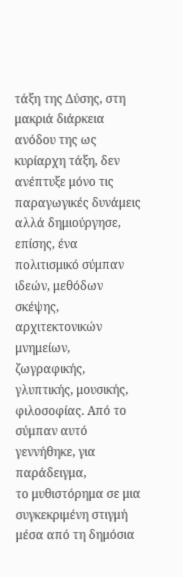τάξη της Δύσης, στη μακριά διάρκεια ανόδου της ως κυρίαρχη τάξη, δεν
ανέπτυξε μόνο τις παραγωγικές δυνάμεις αλλά δημιούργησε, επίσης, ένα
πολιτισμικό σύμπαν ιδεών, μεθόδων σκέψης, αρχιτεκτονικών μνημείων, ζωγραφικής,
γλυπτικής, μουσικής, φιλοσοφίας. Από το σύμπαν αυτό γεννήθηκε, για παράδειγμα,
το μυθιστόρημα σε μια συγκεκριμένη στιγμή μέσα από τη δημόσια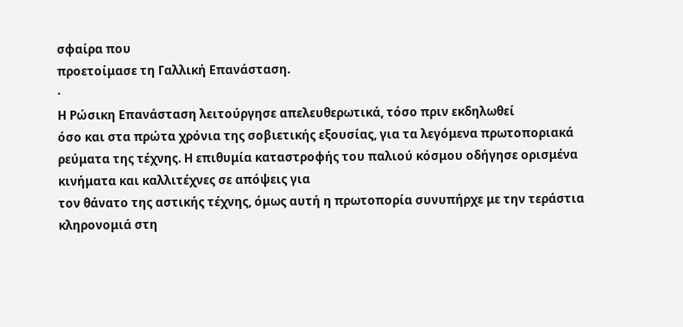σφαίρα που
προετοίμασε τη Γαλλική Επανάσταση.
·
Η Ρώσικη Επανάσταση λειτούργησε απελευθερωτικά, τόσο πριν εκδηλωθεί
όσο και στα πρώτα χρόνια της σοβιετικής εξουσίας, για τα λεγόμενα πρωτοποριακά
ρεύματα της τέχνης. Η επιθυμία καταστροφής του παλιού κόσμου οδήγησε ορισμένα
κινήματα και καλλιτέχνες σε απόψεις για
τον θάνατο της αστικής τέχνης, όμως αυτή η πρωτοπορία συνυπήρχε με την τεράστια
κληρονομιά στη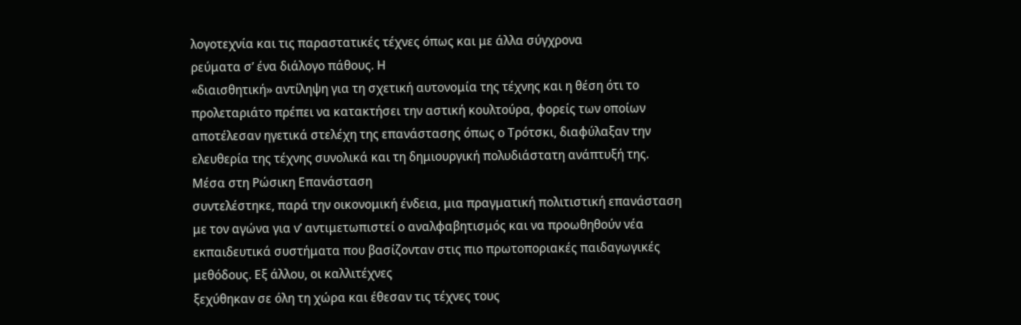λογοτεχνία και τις παραστατικές τέχνες όπως και με άλλα σύγχρονα
ρεύματα σ’ ένα διάλογο πάθους. Η
«διαισθητική» αντίληψη για τη σχετική αυτονομία της τέχνης και η θέση ότι το
προλεταριάτο πρέπει να κατακτήσει την αστική κουλτούρα, φορείς των οποίων
αποτέλεσαν ηγετικά στελέχη της επανάστασης όπως ο Τρότσκι, διαφύλαξαν την
ελευθερία της τέχνης συνολικά και τη δημιουργική πολυδιάστατη ανάπτυξή της.
Μέσα στη Ρώσικη Επανάσταση
συντελέστηκε, παρά την οικονομική ένδεια, μια πραγματική πολιτιστική επανάσταση
με τον αγώνα για ν’ αντιμετωπιστεί ο αναλφαβητισμός και να προωθηθούν νέα
εκπαιδευτικά συστήματα που βασίζονταν στις πιο πρωτοποριακές παιδαγωγικές
μεθόδους. Εξ άλλου, οι καλλιτέχνες
ξεχύθηκαν σε όλη τη χώρα και έθεσαν τις τέχνες τους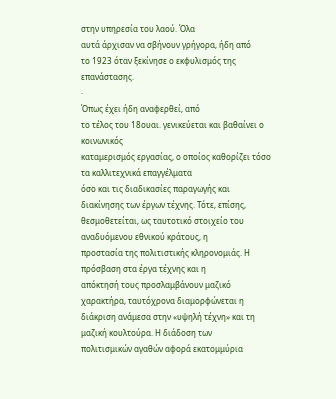στην υπηρεσία του λαού. Όλα
αυτά άρχισαν να σβήνουν γρήγορα, ήδη από
το 1923 όταν ξεκίνησε ο εκφυλισμός της επανάστασης.
·
Όπως έχει ήδη αναφερθεί, από
το τέλος του 18ουαι. γενικεύεται και βαθαίνει ο κοινωνικός
καταμερισμός εργασίας, ο οποίος καθορίζει τόσο τα καλλιτεχνικά επαγγέλματα
όσο και τις διαδικασίες παραγωγής και
διακίνησης των έργων τέχνης. Τότε, επίσης,
θεσμοθετείται, ως ταυτοτικό στοιχείο του αναδυόμενου εθνικού κράτους, η
προστασία της πολιτιστικής κληρονομιάς. Η πρόσβαση στα έργα τέχνης και η
απόκτησή τους προσλαμβάνουν μαζικό χαρακτήρα, ταυτόχρονα διαμορφώνεται η
διάκριση ανάμεσα στην «υψηλή τέχνη» και τη μαζική κουλτούρα. Η διάδοση των
πολιτισμικών αγαθών αφορά εκατομμύρια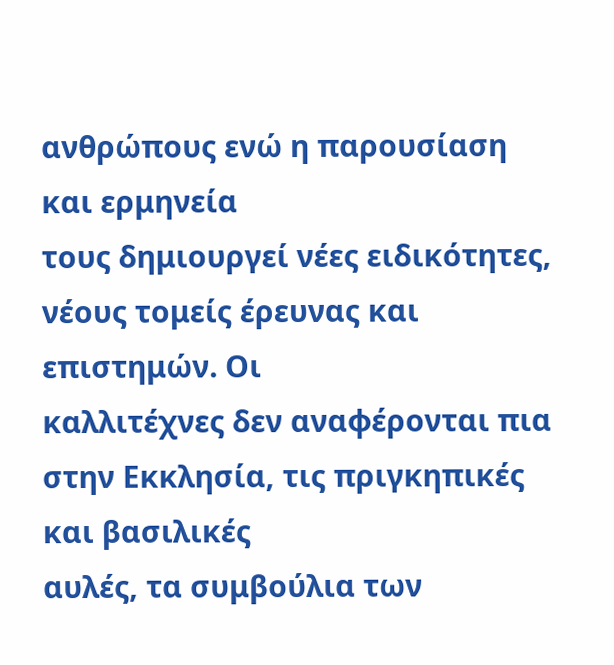ανθρώπους ενώ η παρουσίαση και ερμηνεία
τους δημιουργεί νέες ειδικότητες, νέους τομείς έρευνας και επιστημών. Οι
καλλιτέχνες δεν αναφέρονται πια στην Εκκλησία, τις πριγκηπικές και βασιλικές
αυλές, τα συμβούλια των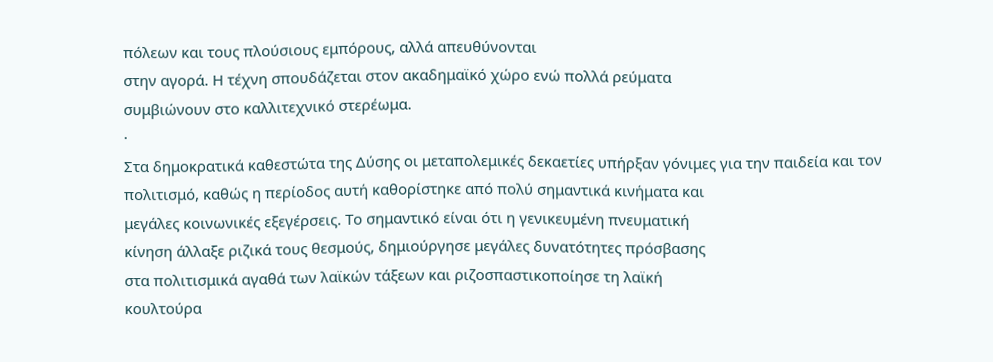πόλεων και τους πλούσιους εμπόρους, αλλά απευθύνονται
στην αγορά. Η τέχνη σπουδάζεται στον ακαδημαϊκό χώρο ενώ πολλά ρεύματα
συμβιώνουν στο καλλιτεχνικό στερέωμα.
·
Στα δημοκρατικά καθεστώτα της Δύσης οι μεταπολεμικές δεκαετίες υπήρξαν γόνιμες για την παιδεία και τον
πολιτισμό, καθώς η περίοδος αυτή καθορίστηκε από πολύ σημαντικά κινήματα και
μεγάλες κοινωνικές εξεγέρσεις. Το σημαντικό είναι ότι η γενικευμένη πνευματική
κίνηση άλλαξε ριζικά τους θεσμούς, δημιούργησε μεγάλες δυνατότητες πρόσβασης
στα πολιτισμικά αγαθά των λαϊκών τάξεων και ριζοσπαστικοποίησε τη λαϊκή
κουλτούρα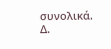συνολικά.
Δ.